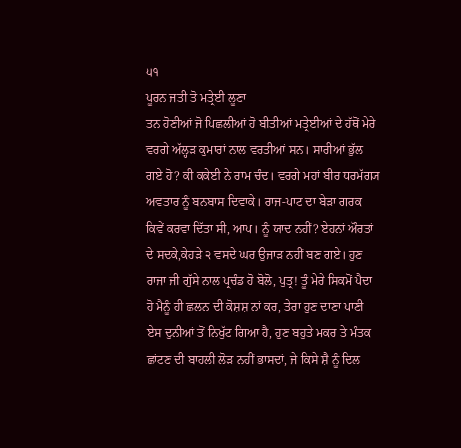੫੧
ਪੂਰਨ ਜਤੀ ਤੋ ਮਤ੍ਰੇਈ ਲੂਣਾ
ਤਨ ਹੋਣੀਆਂ ਜੋ ਪਿਛਲੀਆਂ ਹੋ ਬੀਤੀਆਂ ਮਤ੍ਰੇਈਆਂ ਦੇ ਹੱਥੋਂ ਮੇਰੇ ਵਰਗੇ ਅੱਲ੍ਹੜ ਕੁਮਾਰਾਂ ਨਾਲ ਵਰਤੀਆਂ ਸਨ। ਸਾਰੀਆਂ ਭੁੱਲ ਗਏ ਹੋ? ਕੀ ਕਕੇਈ ਨੇ ਰਾਮ ਚੰਦ। ਵਰਗੇ ਮਹਾਂ ਬੀਰ ਧਰਮੱਗ੍ਯ ਅਵਤਾਰ ਨੂੰ ਬਨਬਾਸ ਦਿਵਾਕੇ। ਰਾਜ-ਪਾਟ ਦਾ ਬੇੜਾ ਗਰਕ ਕਿਵੇਂ ਕਰਵਾ ਦਿੱਤਾ ਸੀ, ਆਪ। ਨੂੰ ਯਾਦ ਨਹੀਂ? ਏਹਨਾਂ ਔਰਤਾਂ ਦੇ ਸਦਕੇ,ਕੇਹੜੇ ੨ ਵਸਦੇ ਘਰ ਉਜਾੜ ਨਹੀਂ ਬਣ ਗਏ। ਹੁਣ ਰਾਜਾ ਜੀ ਗੁੱਸੇ ਨਾਲ ਪ੍ਰਚੰਡ ਹੋ ਬੋਲੋ, ਪੁਤ੍ਰ! ਤੂੰ ਮੇਰੇ ਸਿਕਮੋਂ ਪੈਦਾ ਹੋ ਮੈਨੂੰ ਹੀ ਛਲਨ ਦੀ ਕੋਸ਼ਸ਼ ਨਾਂ ਕਰ, ਤੇਰਾ ਹੁਣ ਦਾਣਾ ਪਾਣੀ ਏਸ ਦੁਨੀਆਂ ਤੋਂ ਨਿਖੁੱਟ ਗਿਆ ਹੈ, ਹੁਣ ਬਹੁਤੇ ਮਕਰ ਤੇ ਮੰਤਕ ਛਾਂਟਣ ਦੀ ਬਾਹਲੀ ਲੋੜ ਨਹੀਂ ਭਾਸਦਾਂ, ਜੇ ਕਿਸੇ ਸ਼ੈ ਨੂੰ ਦਿਲ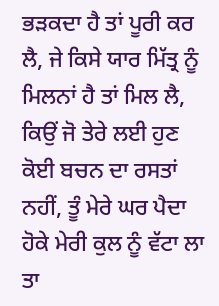ਭੜਕਦਾ ਹੈ ਤਾਂ ਪੂਰੀ ਕਰ ਲੈ, ਜੇ ਕਿਸੇ ਯਾਰ ਮਿੱਤ੍ਰ ਨੂੰ ਮਿਲਨਾਂ ਹੈ ਤਾਂ ਮਿਲ ਲੈ, ਕਿਉਂ ਜੋ ਤੇਰੇ ਲਈ ਹੁਣ ਕੋਈ ਬਚਨ ਦਾ ਰਸਤਾਂ ਨਹੀਂ, ਤੂੰ ਮੇਰੇ ਘਰ ਪੈਦਾ ਹੋਕੇ ਮੇਰੀ ਕੁਲ ਨੂੰ ਵੱਟਾ ਲਾ ਤਾ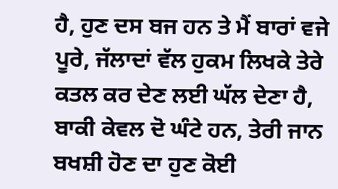ਹੈ, ਹੁਣ ਦਸ ਬਜ ਹਨ ਤੇ ਮੈਂ ਬਾਰਾਂ ਵਜੇ ਪੂਰੇ, ਜੱਲਾਦਾਂ ਵੱਲ ਹੁਕਮ ਲਿਖਕੇ ਤੇਰੇ ਕਤਲ ਕਰ ਦੇਣ ਲਈ ਘੱਲ ਦੇਣਾ ਹੈ, ਬਾਕੀ ਕੇਵਲ ਦੋ ਘੰਟੇ ਹਨ, ਤੇਰੀ ਜਾਨ ਬਖਸ਼ੀ ਹੋਣ ਦਾ ਹੁਣ ਕੋਈ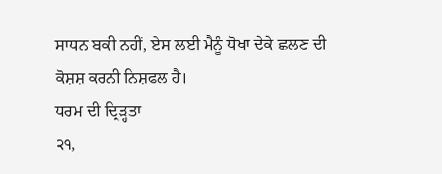ਸਾਧਨ ਬਕੀ ਨਹੀਂ, ਏਸ ਲਈ ਮੈਨੂੰ ਧੋਖਾ ਦੇਕੇ ਛਲਣ ਦੀ ਕੋਸ਼ਸ਼ ਕਰਨੀ ਨਿਸ਼ਫਲ ਹੈ।
ਧਰਮ ਦੀ ਦ੍ਰਿੜ੍ਹਤਾ
੨੧,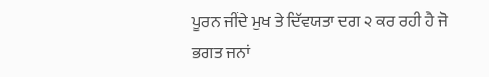ਪੂਰਨ ਜੀਂਦੇ ਮੁਖ ਤੇ ਦਿੱਵਯਤਾ ਦਗ ੨ ਕਰ ਰਹੀ ਹੈ ਜੋ ਭਗਤ ਜਨਾਂ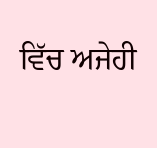ਵਿੱਚ ਅਜੇਹੀ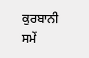ਕੁਰਬਾਨੀ ਸਮੇਂ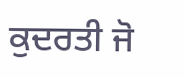ਕੁਦਰਤੀ ਜੋ